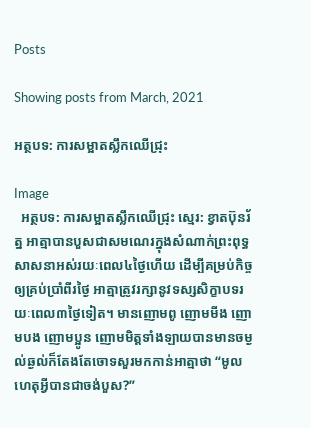Posts

Showing posts from March, 2021

អត្ថបទ: ការសម្អាតស្លឹកឈើជ្រុះ

Image
  អត្ថបទ: ការសម្អាតស្លឹកឈើជ្រុះ ស្មេរ: ខ្វាតប៊ុនរ័ត្ន អាត្មាបានបួសជាសមណេរក្នុងសំណាក់ព្រះពុទ្ធសាសនាអស់រយៈពេល៤ថ្ងៃហើយ ដើម្បីគម្រប់កិច្ចឲ្យគ្រប់ប្រាំពីរថ្ងៃ អាត្មាត្រូវរក្សានូវទស្សសិក្ខាបទរយៈពេល៣ថ្ងៃទៀត។ មានញោមពូ ញោមមីង ញោមបង ញោមប្អូន ញោមមិត្តទាំងឡាយបានមានចម្ងល់ឆ្ងល់ក៏តែងតែចោទសួរមកកាន់អាត្មាថា “មូលហេតុអ្វីបានជាចង់បួស?”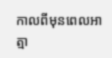កាលពីមុនពេលអាត្មា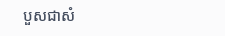បួសជាសំ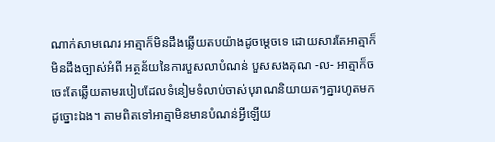ណាក់សាមណេរ អាត្មាក៏មិនដឹងឆ្លើយតបយ៉ាងដូចម្តេចទេ ដោយសារតែអាត្មាក៏មិនដឹងច្បាស់អំពី អត្ថន័យនៃការបួសលាបំណន់ បួសសងគុណ -ល- អាត្មាក៏ចចេះតែឆ្លើយតាមរបៀបដែលទំនៀមទំលាប់ចាស់បុរាណនិយាយតៗគ្នារហូតមកដូច្នោះឯង។ តាមពិតទៅអាត្មាមិនមានបំណន់អ្វីឡើយ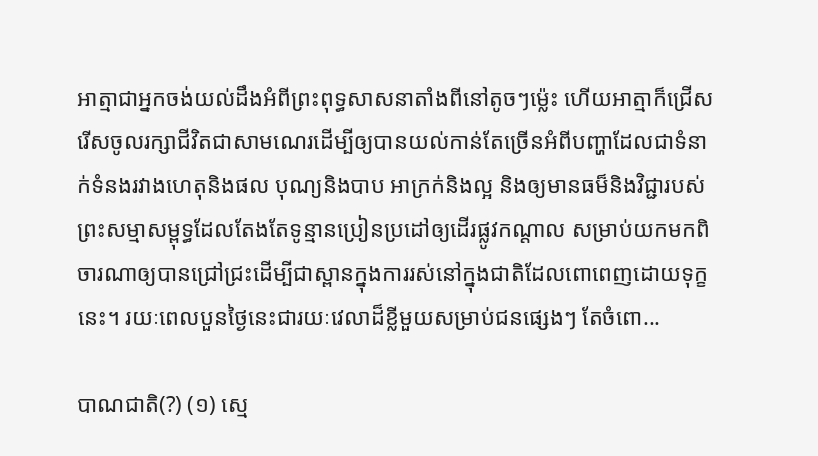អាត្មាជាអ្នកចង់យល់ដឹងអំពីព្រះពុទ្ធសាសនាតាំងពីនៅតូចៗម្ល៉េះ ហើយអាត្មាក៏ជ្រើសរើសចូលរក្សាជីវិតជាសាមណេរដើម្បីឲ្យបានយល់កាន់តែច្រើនអំពីបញ្ហាដែលជាទំនាក់ទំនងរវាងហេតុនិងផល បុណ្យនិងបាប អាក្រក់និងល្អ និងឲ្យមានធម៏និងវិជ្ជារបស់ព្រះសម្មាសម្ពុទ្ធដែលតែងតែទូន្មានប្រៀនប្រដៅឲ្យដើរផ្លូវកណ្តាល សម្រាប់យកមកពិចារណាឲ្យបានជ្រៅជ្រះដើម្បីជាស្ពានក្នុងការរស់នៅក្នុងជាតិដែលពោពេញដោយទុក្ខនេះ។ រយៈពេលបួនថ្ងៃនេះជារយៈវេលាដ៏ខ្លីមួយសម្រាប់ជនផ្សេងៗ តែចំពោ...

បាណជាតិ(?) (១) ស្មេ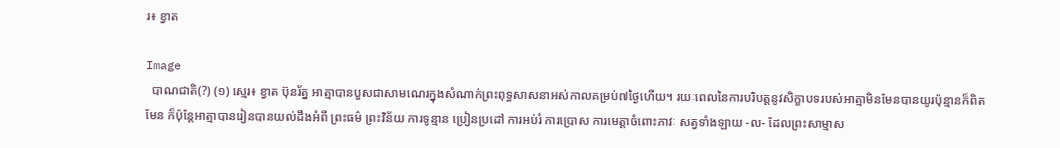រ៖ ខ្វាត

Image
  បាណជាតិ(?) (១) ស្មេរ៖ ខ្វាត ប៊ុនរ័ត្ន អាត្មាបានបួសជាសាមណេរក្នុងសំណាក់ព្រះពុទ្ធសាសនាអស់កាលគម្រប់៧ថ្ងៃហើយ។ រយៈពេលនៃការបរិបត្តនូវសិក្ខាបទរបស់អាត្មាមិនមែនបានយូរប៉ុន្មានក៏ពិតមែន ក៏ប៉ុន្តែអាត្មាបានរៀនបានយល់ដឹងអំពី ព្រះធម៌ ព្រះវិន័យ ការទូន្មាន ប្រៀនប្រដៅ ការអប់រំ ការប្រោស ការមេត្តាចំពោះភាវៈ សត្វទាំងឡាយ -ល- ដែលព្រះសាម្មាស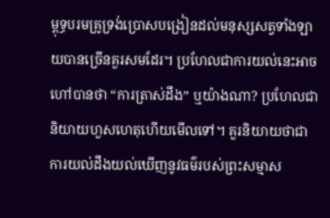ម្ពុទ្ធបរមគ្រូទ្រង់ប្រោសបង្រៀនដល់មនុស្សសត្វទាំងឡាយបានច្រើនគួរសមដែរ។ ប្រហែលជាការយល់នេះអាចហៅបានថា “ការត្រាស់ដឹង” ឬយ៉ាងណា? ប្រហែលជានិយាយហួសហេតុហើយមើលទៅ។ គួរនិយាយថាជាការយល់ដឹងយល់ឃើញនូវធម៌របស់ព្រះសម្មាស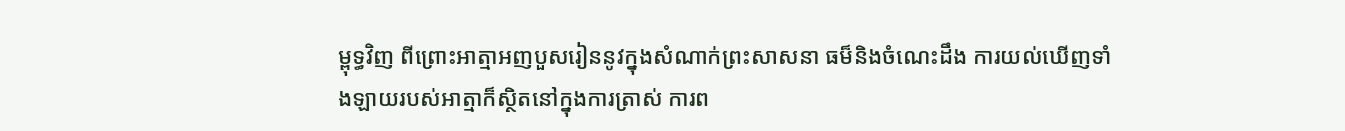ម្ពុទ្ធវិញ ពីព្រោះអាត្មាអញបួសរៀននូវក្នុងសំណាក់ព្រះសាសនា ធម៏និងចំណេះដឹង ការយល់ឃើញទាំងឡាយរបស់អាត្មាក៏ស្ថិតនៅក្នុងការត្រាស់ ការព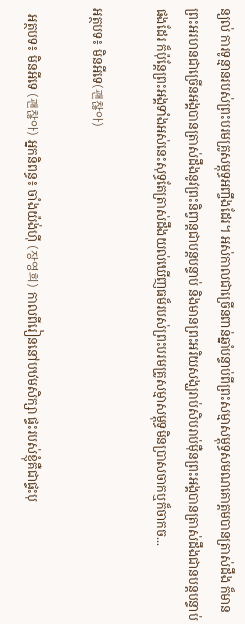ន្យល់ ការទូន្មានរបស់ព្រះបរមគ្រូសម្ពុទ្ធអញ្ចឹងដែរ។ អស់កាលជាច្រើនពាន់ឆ្នាំបន្ទាប់ពីព្រះសម្មាសម្ពុទ្ធសមណគោត្តមបានត្រាស់ដឹង ក៏មានព្រះអរហនជាច្រើនអង្គបានត្រាស់ដឹងនូវព្រះនិព្វាន្តជាបន្តបន្ទាប់ និងមានព្រះអរិយសង្ឃរាប់សិបរាប់ម៉ឺនព្រះអង្គបានត្រាស់ដឹងជានបន្តបន្ទាប់ផងដែរ ក៏ប៉ុន្តែព្រះអង្គទាំងអស់នេះសុទ្ធតែត្រាស់ដឹងយល់ឃើញធម៏របស់ព្រះបរមគ្រូសម្មាសម្ពុទ្ធមិនប្រាសចាកឬក៏ចាកច...

អត្ថបទ៖ មិនអីទេ(괜찮아)

  អត្ថបទ៖ មិនអីទេ (괜찮아) អ្នកនិពន្ធ៖ ចាំងយ៉ង់ហ៊ី (장영희) កាលពីរៀននៅបឋមសិក្សា ផ្ទះរបស់ខ្ញុំគឺជាផ្ទះបុ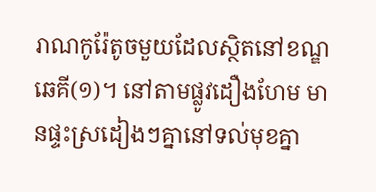រាណកូរ៉ែតូចមួយដែលស្ថិតនៅខណ្ឌឆេគី(១)។ នៅតាមផ្លូវដឿងហែម មានផ្ទះស្រដៀងៗគ្នានៅទល់មុខគ្នា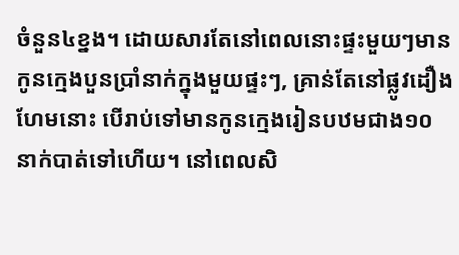ចំនួន៤ខ្នង។ ដោយសារតែនៅពេលនោះផ្ទះមួយៗមានកូនក្មេងបួនប្រាំនាក់ក្នុងមួយផ្ទះៗ, គ្រាន់តែនៅផ្លូវដឿងហែមនោះ បើរាប់ទៅមានកូនក្មេងរៀនបឋមជាង១០នាក់បាត់ទៅហើយ។ នៅពេលសិ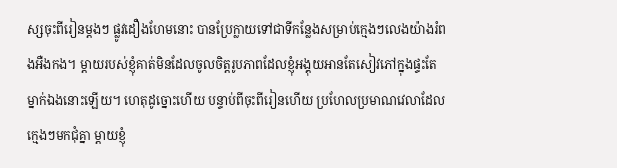ស្សចុះពីរៀនម្តងៗ ផ្លូវដឿងហែមនោះ បានប្រែក្លាយទៅជាទីកន្លែងសម្រាប់ក្មេងៗលេងយ៉ាងរំពងអឺងកង។ ម្តាយរបស់ខ្ញុំគាត់មិនដែលចូលចិត្តរូបភាពដែលខ្ញុំអង្គុយអានតែសៀវភៅក្នុងផ្ទះតែម្នាក់ឯងនោះឡើយ។ ហេតុដូច្នោះហើយ បន្ទាប់ពីចុះពីរៀនហើយ ប្រហែលប្រមាណវេលាដែលក្មេងៗមកជុំគ្នា ម្តាយខ្ញុំ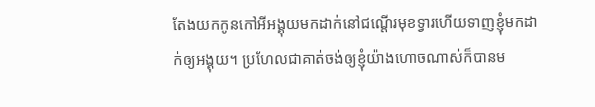តែងយកកូនកៅអីអង្គុយមកដាក់នៅជណ្តើរមុខទ្វារហើយទាញខ្ញុំមកដាក់ឲ្យអង្គុយ។ ប្រហែលជាគាត់ចង់ឲ្យខ្ញុំយ៉ាងហោចណាស់ក៏បានម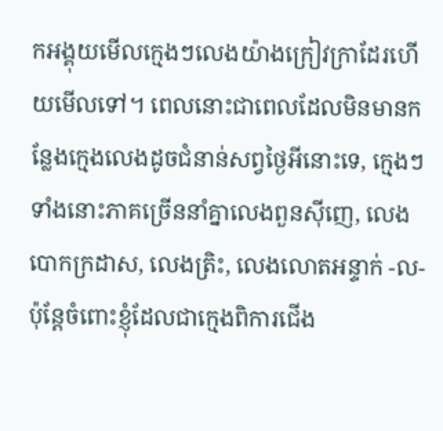កអង្គុយមើលក្មេងៗលេងយ៉ាងក្រៀវក្រាដែរហើយមើលទៅ។ ពេលនោះជាពេលដែលមិនមានកន្លែងក្មេងលេងដូចជំនាន់សព្វថ្ងៃអីនោះទេ, ក្មេងៗទាំងនោះភាគច្រើននាំគ្នាលេងពួនស៊ីញេ, លេងបោកក្រដាស, លេងត្រិះ, លេងលោតអន្ទាក់ -ល- ប៉ុន្តែចំពោះខ្ញុំដែលជាក្មេងពិការជើង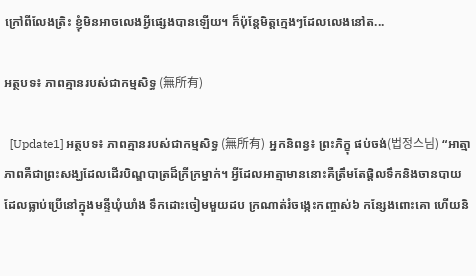ក្រៅពីលែងត្រិះ ខ្ញុំមិនអាចលេងអ្វីផ្សេងបានឡើយ។ ក៏ប៉ុន្តែមិត្តក្មេងៗដែលលេងនៅត...

អត្ថបទ៖ ភាពគ្មានរបស់ជាកម្មសិទ្ធ (無所有)

  [Update1] អត្ថបទ៖ ភាពគ្មានរបស់ជាកម្មសិទ្ធ (無所有) អ្នកនិពន្វ៖ ព្រះភិក្ខុ ផប់ចង់(법정스님) “អាត្មាភាពគឺជាព្រះសង្ឃដែលដើរបិណ្ឌបាត្រដ៏ក្រីក្រម្នាក់។ អ្វីដែលអាត្មាមាននោះគឺត្រឹមតែផ្តិលទឹកនិងចានបាយដែលធ្លាប់ប្រើនៅក្នុងមន្ទីឃុំឃាំង ទឹកដោះចៀមមួយដប ក្រណាត់រំចង្កេះកញ្ចាស់៦ កន្សែងពោះគោ ហើយនិ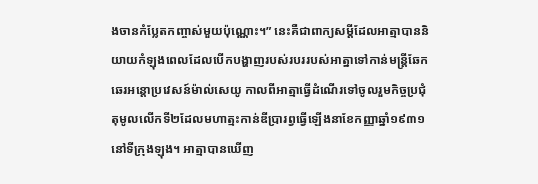ងចានកំប្លែតកញ្ចាស់មួយប៉ុណ្ណោះ។” នេះគឺជាពាក្យសម្តីដែលអាត្មាបាននិយាយកំឡុងពេលដែលបើកបង្ហាញរបស់របររបស់អាត្នាទៅកាន់មន្ត្រីឆែកឆេរអន្តោប្រវេសន៍ម៉ាល់សេយូ កាលពីអាត្មាធ្វើដំណើរទៅចូលរួមកិច្ចប្រជុំតុមូលលើកទី២ដែលមហាត្មះកាន់ឌីប្រារព្វធ្វើឡើងនាខែកញ្ញាឆ្នាំ១៩៣១នៅទីក្រុងឡុង។ អាត្មាបានឃើញ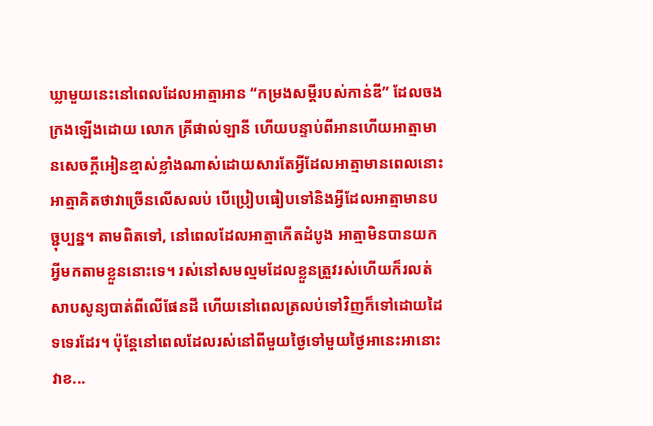ឃ្លាមួយនេះនៅពេលដែលអាត្មាអាន “កម្រងសម្តីរបស់កាន់ឌី” ដែលចងក្រងឡើងដោយ លោក គ្រីផាល់ឡានី ហើយបន្ទាប់ពីអានហើយអាត្មាមានសេចក្តីអៀនខ្មាស់ខ្លាំងណាស់ដោយសារតែអ្វីដែលអាត្មាមានពេលនោះអាត្មាគិតថាវាច្រើនលើសលប់ បើប្រៀបធៀបទៅនិងអ្វីដែលអាត្មាមានបច្ជុប្បន្ន។ តាមពិតទៅ, នៅពេលដែលអាត្មាកើតដំបូង អាត្មាមិនបានយកអ្វីមកតាមខ្លួននោះទេ។ រស់នៅសមល្មមដែលខ្លួនត្រួវរស់ហើយក៏រលត់សាបសូន្យបាត់ពីលើផែនដី ហើយនៅពេលត្រលប់ទៅវិញក៏ទៅដោយដៃទទេរដែរ។ ប៉ុន្តែនៅពេលដែលរស់នៅពីមួយថ្ងៃទៅមួយថ្ងៃអានេះអានោះវាខ...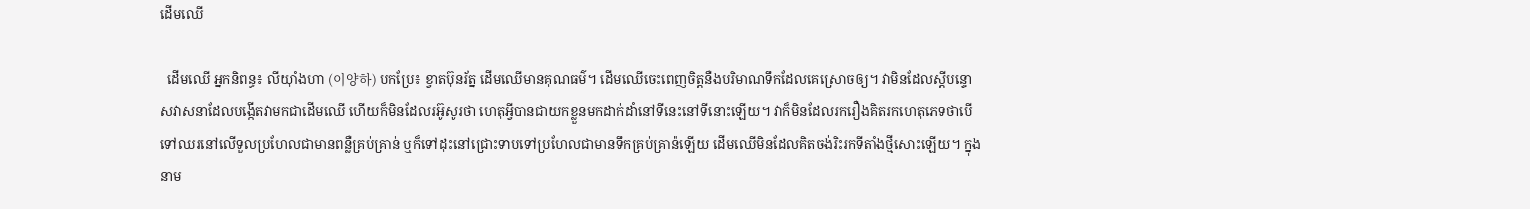ដើមឈើ

  ដើមឈើ អ្នកនិពន្ធ៖ លីយ៉ាំងហា (이양하) បកប្រែ៖ ខ្វាតប៊ុនរ័ត្ន ដើមឈើមានគុណធម៌។ ដើមឈើចេះពេញចិត្តនឺងបរិមាណទឹកដែលគេស្រោចឲ្យ។ វាមិនដែលស្តីបន្ទោសវាសនាដែលបង្កើតវាមកជាដើមឈើ ហើយក៏មិនដែលរអ៊ូសូរថា ហេតុអ្វីបានជាយកខ្លួនមកដាក់ដាំនៅទីនេះនៅទីនោះឡើយ។ វាក៏មិនដែលរករឿងគិតរកហេតុភេទថាបើទៅឈរនៅលើទួលប្រហែលជាមានពន្លឺគ្រប់គ្រាន់ ឬក៏ទៅដុះនៅជ្រោះទាបទៅប្រហែលជាមានទឹកគ្រប់គ្រាន៉ឡើយ ដើមឈើមិនដែលគិតចង់រិះរកទីតាំងថ្មីសោះឡើយ។ ក្នុងនាម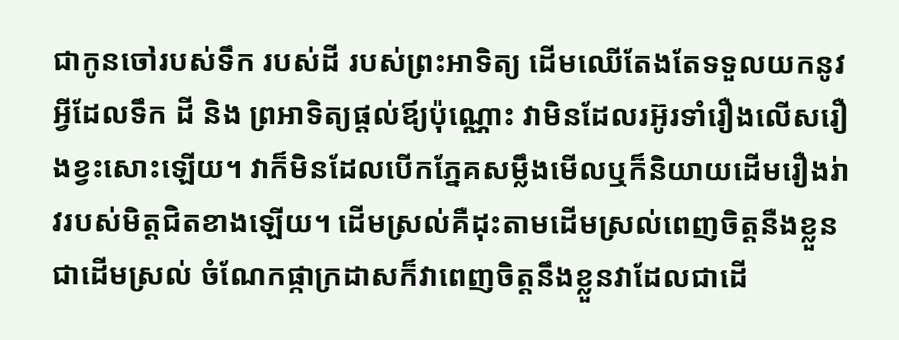ជាកូនចៅរបស់ទឹក របស់ដី របស់ព្រះអាទិត្យ ដើមឈើតែងតែទទួលយកនូវអ្វីដែលទឹក ដី និង ព្រអាទិត្យផ្តល់ឪ្យប៉ុណ្ណោះ វាមិនដែលរអ៊ូរទាំរឿងលើសរឿងខ្វះសោះឡើយ។ វាក៏មិនដែលបើកភ្នែគសម្លឹងមើលឬក៏និយាយដើមរឿងរ់ាវរបស់មិត្តជិតខាងឡើយ។ ដើមស្រល់គឺដុះតាមដើមស្រល់ពេញចិត្តនឺងខ្លួនជាដើមស្រល់ ចំណែកផ្កាក្រដាសក៏វាពេញចិត្តនឹងខ្លួនវាដែលជាដើ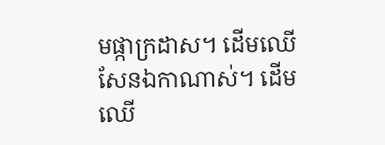មផ្កាក្រដាស។ ដើមឈើសែនឯកាណាស់។ ដើមឈើ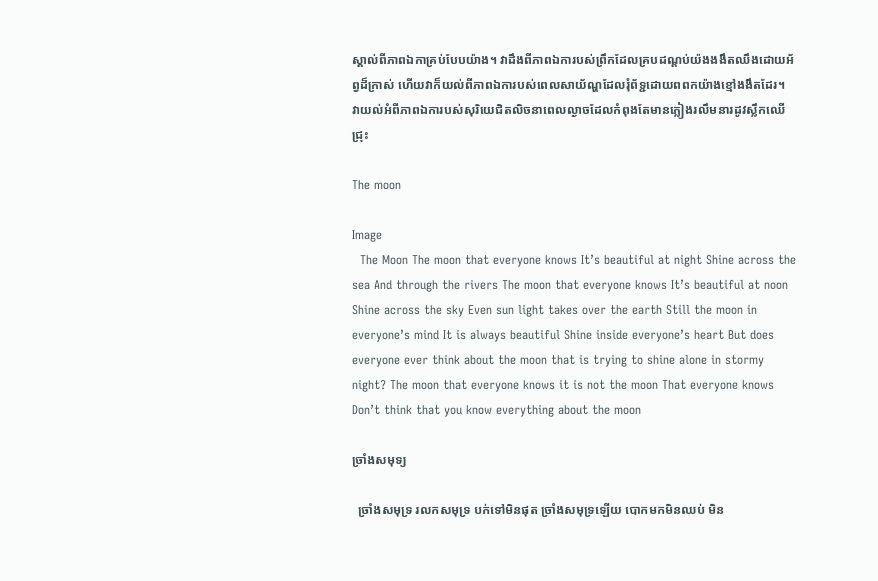ស្គាល់ពីភាពឯកាគ្រប់បែបយ៉ាង។ វាដឹងពីភាពឯការបស់ព្រឹកដែលគ្របដណ្តប់យ៉ងងងឹតឈឹងដោយអ័ព្វដ៏ក្រាស់ ហើយវាក៏យល់ពីភាពឯការបស់ពេលសាយ័ណ្ហដែលរុំព័ទ្ជដោយពពកយ៉ាងខ្មៅងងឹតដែរ។ វាយល់អំពីភាពឯការបស់សុរិយេជិតលិចនាពេលល្ងាចដែលកំពុងតែមានភ្លៀងរលឹមនារដូវស្លឹកឈើជ្រុះ

The moon

Image
  The Moon The moon that everyone knows It’s beautiful at night Shine across the sea And through the rivers The moon that everyone knows It’s beautiful at noon Shine across the sky Even sun light takes over the earth Still the moon in everyone’s mind It is always beautiful Shine inside everyone’s heart But does everyone ever think about the moon that is trying to shine alone in stormy night? The moon that everyone knows it is not the moon That everyone knows Don’t think that you know everything about the moon

ច្រាំងសមុទ្យ

  ច្រាំងសមុទ្រ រលកសមុទ្រ បក់ទៅមិនផុត ច្រាំងសមុទ្រឡើយ បោកមកមិនឈប់ មិន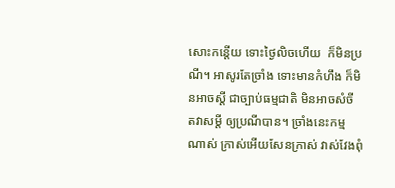សោះកន្តើយ ទោះថ្ងៃលិចហើយ  ក៏មិនប្រណី។ អាសូរតែច្រាំង ទោះមានកំហឹង ក៏មិនអាចស្តី ជាច្បាប់ធម្មជាតិ មិនអាចសំចី តវាសម្តី ឲ្យប្រណីបាន។ ច្រាំងនេះកម្មណាស់ ក្រាស់អើយសែនក្រាស់ វាស់វែងពុំ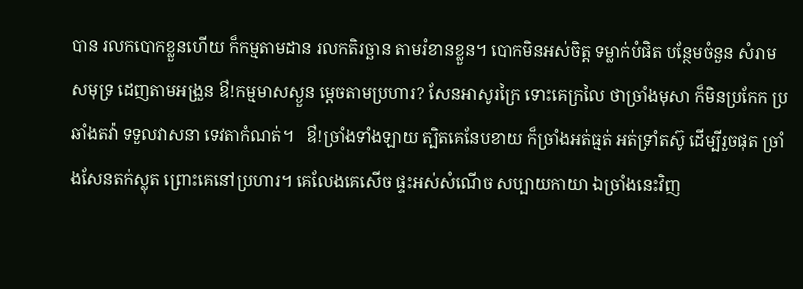បាន រលកបោកខ្លួនហើយ ក៏កម្មតាមដាន រលកតិរច្ឆាន តាមរំខានខ្លួន។ បោកមិនអស់ចិត្ត ទម្លាក់បំផិត បន្ថែមចំនួន សំរាមសមុទ្រ ដេញតាមអង្រួន ឳ!កម្មមាសស្ងួន ម្តេចតាមប្រហារ? សែនអាសូរក្រៃ ទោះគេក្រលៃ ថាច្រាំងមុសា ក៏មិនប្រកែក ប្រឆាំងតវ៉ា ទទួលវាសនា ទេវតាកំណត់។   ឳ!ច្រាំងទាំងឡាយ ត្បិតគេនែបខាយ ក៏ច្រាំងអត់ធ្មត់ អត់ទ្រាំតស៊ូ ដើម្បីរួចផុត ច្រាំងសែនតក់ស្លុត ព្រោះគេនៅប្រហារ។ គេលែងគេសើច ផ្ទះអស់សំណើច សប្បាយកាយា ឯច្រាំងនេះវិញ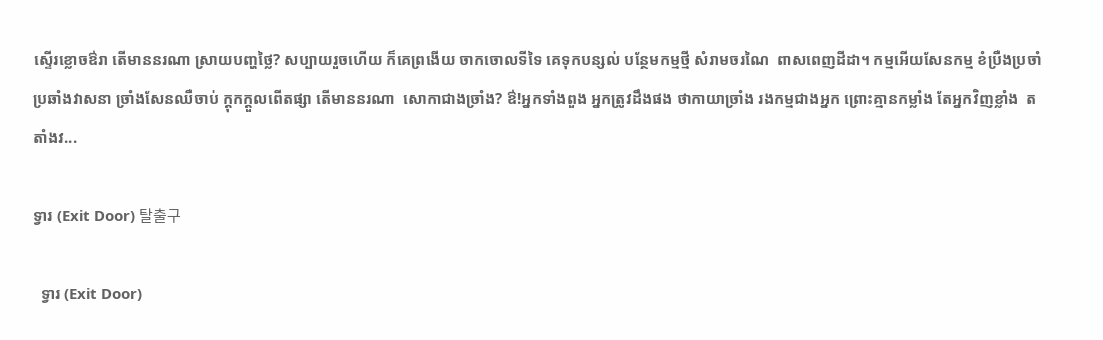ស្ទើរខ្លោចឳរា តើមាននរណា ស្រាយបញ្ហថ្លៃ? សប្បាយរួចហើយ ក៏គេព្រងើយ ចាកចោលទីទៃ គេទុកបន្សល់ បន្ថែមកម្មថ្មី សំរាមចរណៃ  ពាសពេញដីដា។ កម្មអើយសែនកម្ម ខំប្រឺងប្រចាំ ប្រឆាំងវាសនា ច្រាំងសែនឈឺចាប់ ក្តុកក្តួលពើតផ្សា តើមាននរណា  សោកាជាងច្រាំង? ឳ!អ្នកទាំងពួង អ្នកត្រូវដឹងផង ថាកាយាច្រាំង រងកម្មជាងអ្នក ព្រោះគ្មានកម្លាំង តែអ្នកវិញខ្លាំង  តតាំងវ...

ទ្វារ (Exit Door) 탈출구

  ទ្វារ (Exit Door)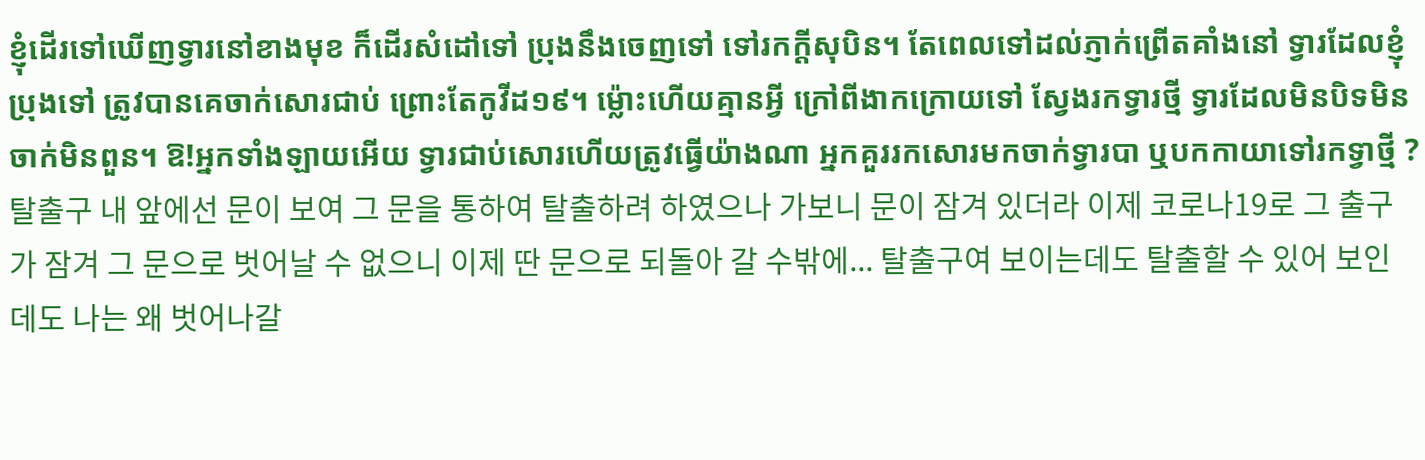ខ្ញុំដេីរទៅឃើញទ្វារនៅខាងមុខ ក៏ដេីរសំដៅទៅ ប្រុងនឹងចេញទៅ ទៅរកក្ដីសុបិន។ តែពេលទៅដល់ភ្ញាក់ព្រើតគាំងនៅ ទ្វារដែលខ្ញុំប្រុងទៅ ត្រូវបានគេចាក់សោរជាប់ ព្រោះតែកូវីដ១៩។ ម្ល៉ោះហើយគ្មានអ្វី ក្រៅពីងាកក្រោយទៅ ស្វែងរកទ្វារថ្មី ទ្វារដែលមិនបិទមិនចាក់មិនពួន។ ឱ!អ្នកទាំងឡាយអេីយ ទ្វារជាប់សោរហេីយត្រូវធ្វើយ៉ាងណា អ្នកគួររកសោរមកចាក់ទ្វារបា ឬបកកាយាទៅរកទ្វាថ្មី ? 탈출구 내 앞에선 문이 보여 그 문을 통하여 탈출하려 하였으나 가보니 문이 잠겨 있더라 이제 코로나19로 그 출구가 잠겨 그 문으로 벗어날 수 없으니 이제 딴 문으로 되돌아 갈 수밖에... 탈출구여 보이는데도 탈출할 수 있어 보인데도 나는 왜 벗어나갈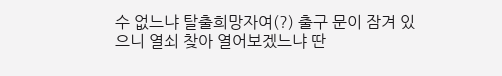수 없느냐 탈출희망자여(?) 출구 문이 잠겨 있으니 열쇠 찾아 열어보겠느냐 딴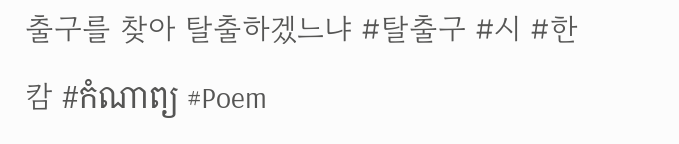출구를 찾아 탈출하겠느냐 #탈출구 #시 #한캄 #កំណាព្យ #Poem